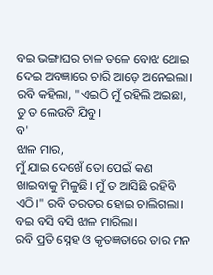ବଇ ଭଙ୍ଗାଘର ଚାଳ ତଳେ ବୋଝ ଥୋଇ ଦେଇ ଅବଜ୍ଞାରେ ଚାରି ଆଡ଼େ ଅନେଇଲା।
ରବି କହିଲା, "ଏଇଠି ମୁଁ ରହିଲି ଅଇଛା, ତୁ ତ ଲେଉଟି ଯିବୁ।
ବ'
ଝାଳ ମାର,
ମୁଁ ଯାଇ ଦେଖେଁ ତୋ ପେଇଁ କଣ ଖାଇବାକୁ ମିଳୁଛି। ମୁଁ ତ ଆସିଛି ରହିବି ଏଠି।" ରବି ତରତର ହୋଇ ଚାଲିଗଲା।
ବଇ ବସି ବସି ଝାଳ ମାରିଲା।
ରବି ପ୍ରତି ସ୍ନେହ ଓ କୃତଜ୍ଞତାରେ ତାର ମନ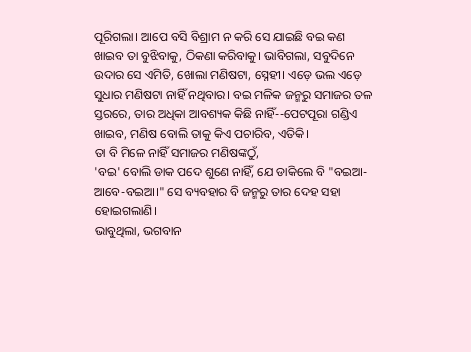ପୂରିଗଲା। ଆପେ ବସି ବିଶ୍ରାମ ନ କରି ସେ ଯାଇଛି ବଇ କଣ ଖାଇବ ତା ବୁଝିବାକୁ, ଠିକଣା କରିବାକୁ। ଭାବିଗଲା, ସବୁଦିନେ ଉଦାର ସେ ଏମିତି, ଖୋଲା ମଣିଷଟା, ସ୍ନେହୀ। ଏଡ଼େ ଭଲ ଏଡ଼େ ସୁଧାର ମଣିଷଟା ନାହିଁ ନଥିବାର। ବଇ ମଳିକ ଜନ୍ମରୁ ସମାଜର ତଳ ସ୍ତରରେ, ତାର ଅଧିକା ଆବଶ୍ୟକ କିଛି ନାହିଁ--ପେଟପୂରା ଗଣ୍ଡିଏ ଖାଇବ, ମଣିଷ ବୋଲି ତାକୁ କିଏ ପଚାରିବ, ଏତିକି।
ତା ବି ମିଳେ ନାହିଁ ସମାଜର ମଣିଷଙ୍କଠୁଁ,
'ବଇ' ବୋଲି ଡାକ ପଦେ ଶୁଣେ ନାହିଁ, ଯେ ଡାକିଲେ ବି "ବଇଆ-ଆବେ-ବଇଆ।" ସେ ବ୍ୟବହାର ବି ଜନ୍ମରୁ ତାର ଦେହ ସହା ହୋଇଗଲାଣି।
ଭାବୁଥିଲା, ଭଗବାନ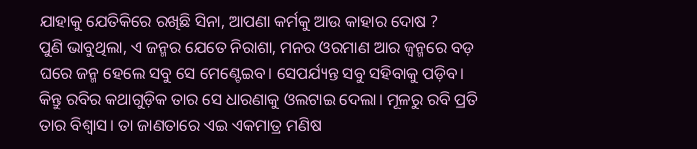ଯାହାକୁ ଯେତିକିରେ ରଖିଛି ସିନା, ଆପଣା କର୍ମକୁ ଆଉ କାହାର ଦୋଷ ?
ପୁଣି ଭାବୁଥିଲା, ଏ ଜନ୍ମର ଯେତେ ନିରାଶା, ମନର ଓରମାଣ ଆର ଜ୍ଵନ୍ମରେ ବଡ଼ ଘରେ ଜନ୍ମ ହେଲେ ସବୁ ସେ ମେଣ୍ଟେଇବ। ସେପର୍ଯ୍ୟନ୍ତ ସବୁ ସହିବାକୁ ପଡ଼ିବ।
କିନ୍ତୁ ରବିର କଥାଗୁଡ଼ିକ ତାର ସେ ଧାରଣାକୁ ଓଲଟାଇ ଦେଲା। ମୂଳରୁ ରବି ପ୍ରତି ତାର ବିଶ୍ୱାସ। ତା ଜାଣତାରେ ଏଇ ଏକମାତ୍ର ମଣିଷ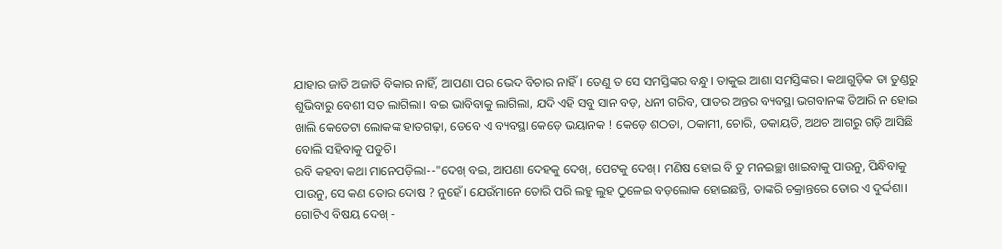ଯାହାର ଜାତି ଅଜାତି ବିକାର ନାହିଁ, ଆପଣା ପର ଭେଦ ବିଚାର ନାହିଁ। ତେଣୁ ତ ସେ ସମସ୍ତିଙ୍କର ବନ୍ଧୁ। ତାକୁଇ ଆଶା ସମସ୍ତିଙ୍କର। କଥାଗୁଡ଼ିକ ତା ତୁଣ୍ଡରୁ ଶୁଭିବାରୁ ବେଶୀ ସତ ଲାଗିଲା। ବଇ ଭାବିବାକୁ ଲାଗିଲା, ଯଦି ଏହି ସବୁ ସାନ ବଡ଼, ଧନୀ ଗରିବ, ପାତର ଅନ୍ତର ବ୍ୟବସ୍ଥା ଭଗବାନଙ୍କ ତିଆରି ନ ହୋଇ ଖାଲି କେତେଟା ଲୋକଙ୍କ ହାତଗଢ଼ା, ତେବେ ଏ ବ୍ୟବସ୍ଥା କେଡ଼େ ଭୟାନକ ! କେଡ଼େ ଶଠତା, ଠକାମୀ, ଚୋରି, ଡକାୟତି, ଅଥଚ ଆଗରୁ ଗଡ଼ି ଆସିଛି ବୋଲି ସହିବାକୁ ପଡୁଚି।
ରବି କହବା କଥା ମାନେପଡ଼ିଲା--"ଦେଖ୍ ବଇ, ଆପଣା ଦେହକୁ ଦେଖ୍, ପେଟକୁ ଦେଖ୍। ମଣିଷ ହୋଇ ବି ତୁ ମନଇଚ୍ଛା ଖାଇବାକୁ ପାଉନୁ, ପିନ୍ଧିବାକୁ ପାଉନୁ, ସେ କଣ ତୋର ଦୋଷ ? ନୁହେଁ। ଯେଉଁମାନେ ତୋରି ପରି ଲହୁ ଲୁହ ଠୁଳେଇ ବଡ଼ଲୋକ ହୋଇଛନ୍ତି, ତାଙ୍କରି ଚକ୍ରାନ୍ତରେ ତୋର ଏ ଦୁର୍ଦ୍ଦଶା।
ଗୋଟିଏ ବିଷୟ ଦେଖ୍ -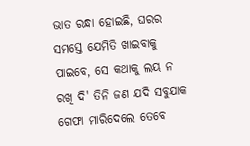ଭାତ ରନ୍ଧା ହୋଇଛି, ଘରର ସମସ୍ତେ ଯେମିତି ଖାଇବାକୁ ପାଇବେ, ସେ କଥାକୁ ଲୟ ନ ରଖି ଦି' ତିନି ଜଣ ଯଦି ସବୁଯାକ ଗେଫା ମାରିଦେଲେ ତେବେ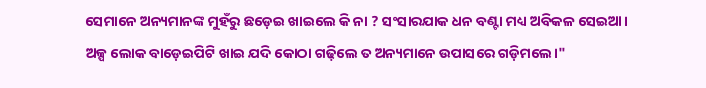ସେମାନେ ଅନ୍ୟମାନଙ୍କ ମୁହଁରୁ ଛଡ଼େଇ ଖାଇଲେ କି ନା ? ସଂସାରଯାକ ଧନ ବଣ୍ଟା ମଧ୍ୟ ଅବିକଳ ସେଇଆ। ଅଳ୍ପ ଲୋକ ବାଡ଼େଇପିଟି ଖାଇ ଯଦି କୋଠା ଗଢ଼ିଲେ ତ ଅନ୍ୟମାନେ ଉପାସରେ ଗଡ଼ିମଲେ।"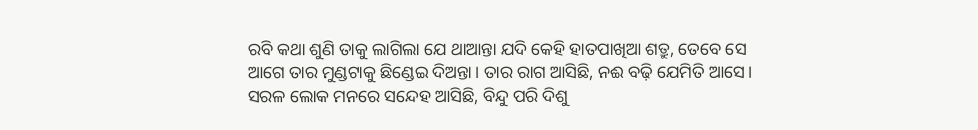ରବି କଥା ଶୁଣି ତାକୁ ଲାଗିଲା ଯେ ଥାଆନ୍ତା ଯଦି କେହି ହାତପାଖିଆ ଶତ୍ରୁ, ତେବେ ସେ ଆଗେ ତାର ମୁଣ୍ଡଟାକୁ ଛିଣ୍ଡେଇ ଦିଅନ୍ତା। ତାର ରାଗ ଆସିଛି, ନଈ ବଢ଼ି ଯେମିତି ଆସେ। ସରଳ ଲୋକ ମନରେ ସନ୍ଦେହ ଆସିଛି, ବିନ୍ଦୁ ପରି ଦିଶୁ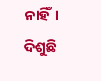ନାହିଁ। ଦିଶୁଛି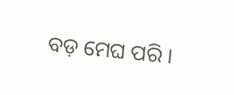ବଡ଼ ମେଘ ପରି।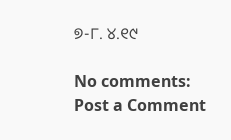୭-୮. ୪.୧୯

No comments:
Post a Comment